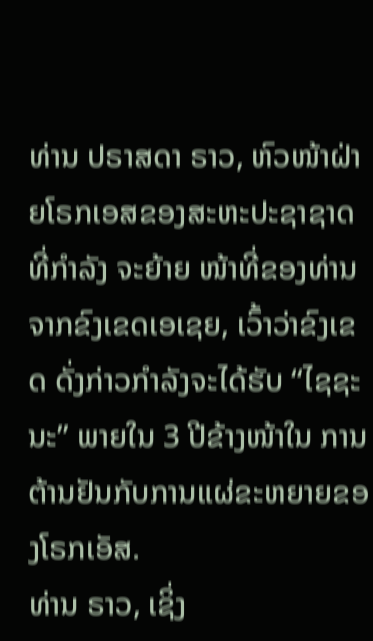ທ່ານ ປຣາສດາ ຣາວ, ຫົວໜ້າຝ່າຍໂຣກເອສຂອງສະຫະປະຊາຊາດ ທີ່ກຳລັງ ຈະຍ້າຍ ໜ້າທີ່ຂອງທ່ານຈາກຂົງເຂດເອເຊຍ, ເວົ້າວ່າຂົງເຂດ ດັ່ງກ່າວກຳລັງຈະໄດ້ຮັບ “ໄຊຊະ ນະ” ພາຍໃນ 3 ປີຂ້າງໜ້າໃນ ການຕ້ານຢັນກັບການແຜ່ຂະຫຍາຍຂອງໂຣກເອັສ.
ທ່ານ ຣາວ, ເຊິ່ງ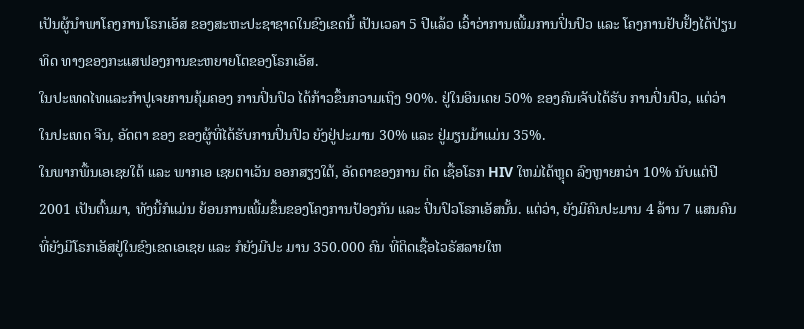ເປັນຜູ້ນຳພາໂຄງການໂຣກເອັສ ຂອງສະຫະປະຊາຊາດໃນຂົງເຂດນີ້ ເປັນເວລາ 5 ປີແລ້ວ ເວົ້າວ່າການເພີ້ມການປິ່ນປົວ ແລະ ໂຄງການຢັບຢັ້ງໄດ້ປ່ຽນທິດ ທາງຂອງກະແສຟອງການຂະຫຍາຍໂຕຂອງໂຣກເອັສ.
ໃນປະເທດໄທແລະກຳປູເຈຍການຄຸ້ມຄອງ ການປິ່ນປົວ ໄດ້ກ້າວຂຶ້ນກວາມເຖິງ 90%. ຢູ່ໃນອິນເດຍ 50% ຂອງຄົນເຈັບໄດ້ຮັບ ການປິ່ນປົວ, ແຕ່ວ່າໃນປະເທດ ຈີນ, ອັດຕາ ຂອງ ຂອງຜູ້ທີ່ໄດ້ຮັບການປິ່ນປົວ ຍັງຢູ່ປະມານ 30% ແລະ ຢູ່ມຽນມ້າແມ່ນ 35%.
ໃນພາກພື້ນເອເຊຍໃຕ້ ແລະ ພາກເອ ເຊຍຕາເວັນ ອອກສຽງໃຕ້, ອັດຕາຂອງການ ຕິດ ເຊື້ອໂຣກ HIV ໃຫມ່ໄດ້ຫຼຸດ ລົງຫຼາຍກວ່າ 10% ນັບແຕ່ປີ 2001 ເປັນຕົ້ນມາ, ທັງນີ້ກໍແມ່ນ ຍ້ອນການເພີ້ມຂຶ້ນຂອງໂຄງການປ້ອງກັນ ແລະ ປິ່ນປົວໂຣກເອັສນັ້ນ. ແຕ່ວ່າ, ຍັງມີຄົນປະມານ 4 ລ້ານ 7 ແສນຄົນທີ່ຍັງມີໂຣກເອັສຢູ່ໃນຂົງເຂດເອເຊຍ ແລະ ກໍຍັງມີປະ ມານ 350.000 ຄົນ ທີ່ຕິດເຊື້ອໄວຣັສລາຍໃຫ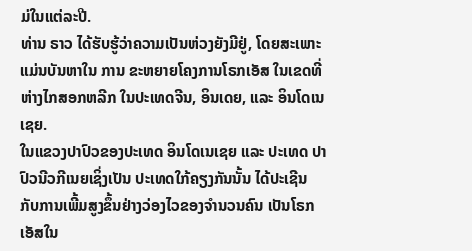ມ່ໃນແຕ່ລະປີ.
ທ່ານ ຣາວ ໄດ້ຮັບຮູ້ວ່າຄວາມເປັນຫ່ວງຍັງມີຢູ່, ໂດຍສະເພາະແມ່ນບັນຫາໃນ ການ ຂະຫຍາຍໂຄງການໂຣກເອັສ ໃນເຂດທີ່ຫ່າງໄກສອກຫລີກ ໃນປະເທດຈີນ, ອິນເດຍ, ແລະ ອິນໂດເນເຊຍ.
ໃນແຂວງປາປົວຂອງປະເທດ ອິນໂດເນເຊຍ ແລະ ປະເທດ ປາປົວນີວກີເນຍເຊິ່ງເປັນ ປະເທດໃກ້ຄຽງກັນນັ້ນ ໄດ້ປະເຊີນ ກັບການເພີ້ມສູງຂຶ້ນຢ່າງວ່ອງໄວຂອງຈຳນວນຄົນ ເປັນໂຣກເອັສໃນ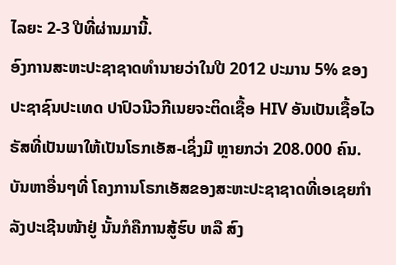ໄລຍະ 2-3 ປີທີ່ຜ່ານມານີ້.
ອົງການສະຫະປະຊາຊາດທຳນາຍວ່າໃນປີ 2012 ປະມານ 5% ຂອງປະຊາຊົນປະເທດ ປາປົວນີວກີເນຍຈະຕິດເຊື້ອ HIV ອັນເປັນເຊື້ອໄວຣັສທີ່ເປັນພາໃຫ້ເປັນໂຣກເອັສ-ເຊິ່ງມີ ຫຼາຍກວ່າ 208.000 ຄົນ.
ບັນຫາອື່ນໆທີ່ ໂຄງການໂຣກເອັສຂອງສະຫະປະຊາຊາດທີ່ເອເຊຍກຳລັງປະເຊີນໜ້າຢູ່ ນັ້ນກໍຄືການສູ້ຮົບ ຫລື ສົງ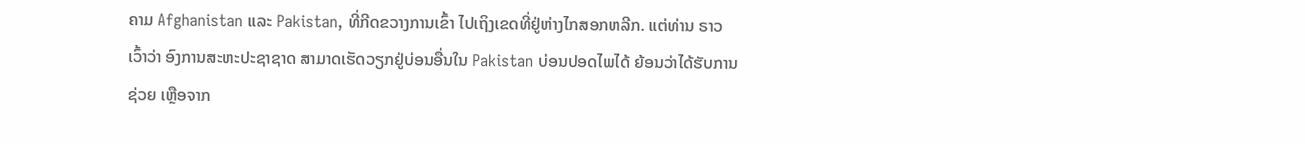ຄາມ Afghanistan ແລະ Pakistan, ທີ່ກີດຂວາງການເຂົ້າ ໄປເຖິງເຂດທີ່ຢູ່ຫ່າງໄກສອກຫລີກ. ແຕ່ທ່ານ ຣາວ ເວົ້າວ່າ ອົງການສະຫະປະຊາຊາດ ສາມາດເຮັດວຽກຢູ່ບ່ອນອື່ນໃນ Pakistan ບ່ອນປອດໄພໄດ້ ຍ້ອນວ່າໄດ້ຮັບການຊ່ວຍ ເຫຼືອຈາກ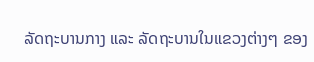ລັດຖະບານກາງ ແລະ ລັດຖະບານໃນແຂວງຕ່າງໆ ຂອງ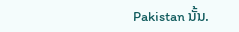Pakistan ນັ້ນ.